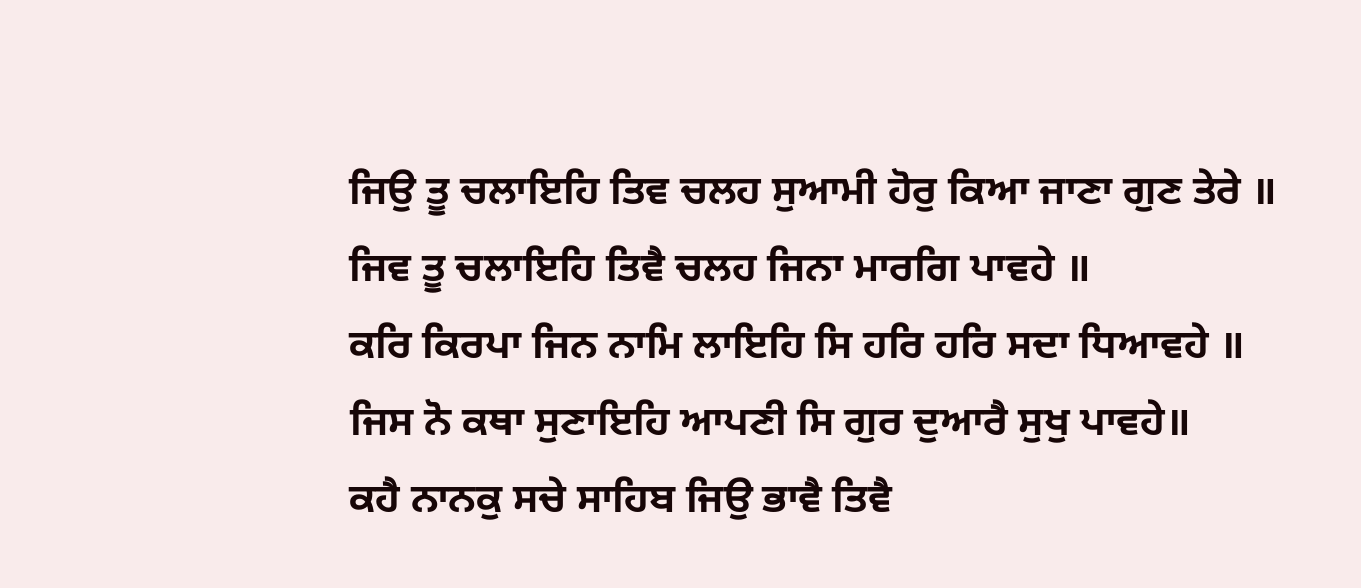ਜਿਉ ਤੂ ਚਲਾਇਹਿ ਤਿਵ ਚਲਹ ਸੁਆਮੀ ਹੋਰੁ ਕਿਆ ਜਾਣਾ ਗੁਣ ਤੇਰੇ ॥
ਜਿਵ ਤੂ ਚਲਾਇਹਿ ਤਿਵੈ ਚਲਹ ਜਿਨਾ ਮਾਰਗਿ ਪਾਵਹੇ ॥
ਕਰਿ ਕਿਰਪਾ ਜਿਨ ਨਾਮਿ ਲਾਇਹਿ ਸਿ ਹਰਿ ਹਰਿ ਸਦਾ ਧਿਆਵਹੇ ॥
ਜਿਸ ਨੋ ਕਥਾ ਸੁਣਾਇਹਿ ਆਪਣੀ ਸਿ ਗੁਰ ਦੁਆਰੈ ਸੁਖੁ ਪਾਵਹੇ॥
ਕਹੈ ਨਾਨਕੁ ਸਚੇ ਸਾਹਿਬ ਜਿਉ ਭਾਵੈ ਤਿਵੈ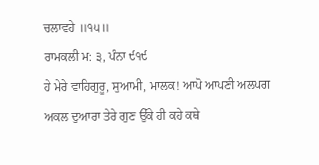ਚਲਾਵਹੇ ॥੧੫॥
ਰਾਮਕਲੀ ਮ: ੩, ਪੰਨਾ ੯੧੯
ਹੇ ਮੇਰੇ ਵਾਹਿਗੁਰੂ, ਸੁਆਮੀ, ਮਾਲਕ! ਆਪੋ ਆਪਣੀ ਅਲਪਗ ਅਕਲ ਦੁਆਰਾ ਤੇਰੇ ਗੁਣ ਉੱਕੇ ਹੀ ਕਹੇ ਕਥੇ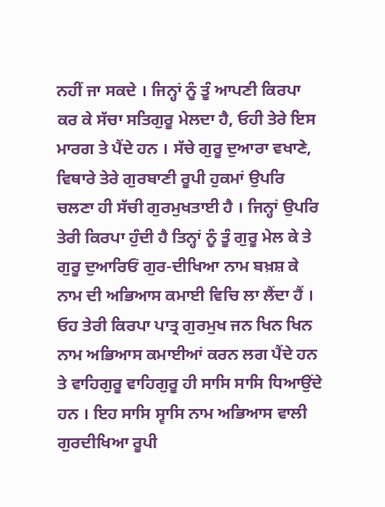ਨਹੀਂ ਜਾ ਸਕਦੇ । ਜਿਨ੍ਹਾਂ ਨੂੰ ਤੂੰ ਆਪਣੀ ਕਿਰਪਾ ਕਰ ਕੇ ਸੱਚਾ ਸਤਿਗੁਰੂ ਮੇਲਦਾ ਹੈ, ਓਹੀ ਤੇਰੇ ਇਸ ਮਾਰਗ ਤੇ ਪੈਂਦੇ ਹਨ । ਸੱਚੇ ਗੁਰੂ ਦੁਆਰਾ ਵਖਾਣੇ, ਵਿਥਾਰੇ ਤੇਰੇ ਗੁਰਬਾਣੀ ਰੂਪੀ ਹੁਕਮਾਂ ਉਪਰਿ ਚਲਣਾ ਹੀ ਸੱਚੀ ਗੁਰਮੁਖਤਾਈ ਹੈ । ਜਿਨ੍ਹਾਂ ਉਪਰਿ ਤੇਰੀ ਕਿਰਪਾ ਹੁੰਦੀ ਹੈ ਤਿਨ੍ਹਾਂ ਨੂੰ ਤੂੰ ਗੁਰੂ ਮੇਲ ਕੇ ਤੇ ਗੁਰੂ ਦੁਆਰਿਓਂ ਗੁਰ-ਦੀਖਿਆ ਨਾਮ ਬਖ਼ਸ਼ ਕੇ ਨਾਮ ਦੀ ਅਭਿਆਸ ਕਮਾਈ ਵਿਚਿ ਲਾ ਲੈਂਦਾ ਹੈਂ । ਓਹ ਤੇਰੀ ਕਿਰਪਾ ਪਾਤ੍ਰ ਗੁਰਮੁਖ ਜਨ ਖਿਨ ਖਿਨ ਨਾਮ ਅਭਿਆਸ ਕਮਾਈਆਂ ਕਰਨ ਲਗ ਪੈਂਦੇ ਹਨ ਤੇ ਵਾਹਿਗੁਰੂ ਵਾਹਿਗੁਰੂ ਹੀ ਸਾਸਿ ਸਾਸਿ ਧਿਆਉਂਦੇ ਹਨ । ਇਹ ਸਾਸਿ ਸ੍ਵਾਸਿ ਨਾਮ ਅਭਿਆਸ ਵਾਲੀ ਗੁਰਦੀਖਿਆ ਰੂਪੀ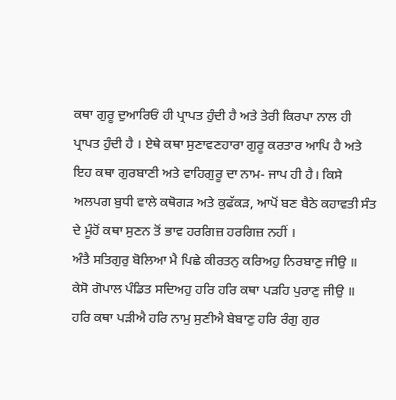ਕਥਾ ਗੁਰੂ ਦੁਆਰਿਓਂ ਹੀ ਪ੍ਰਾਪਤ ਹੁੰਦੀ ਹੈ ਅਤੇ ਤੇਰੀ ਕਿਰਪਾ ਨਾਲ ਹੀ ਪ੍ਰਾਪਤ ਹੁੰਦੀ ਹੈ । ਏਥੇ ਕਥਾ ਸੁਣਾਵਣਹਾਰਾ ਗੁਰੂ ਕਰਤਾਰ ਆਪਿ ਹੈ ਅਤੇ ਇਹ ਕਥਾ ਗੁਰਬਾਣੀ ਅਤੇ ਵਾਹਿਗੁਰੂ ਦਾ ਨਾਮ- ਜਾਪ ਹੀ ਹੈ। ਕਿਸੇ ਅਲਪਗ ਬੁਧੀ ਵਾਲੇ ਕਥੋਗੜ ਅਤੇ ਕੁਫੱਕੜ, ਆਪੋਂ ਬਣ ਬੈਠੇ ਕਹਾਵਤੀ ਸੰਤ ਦੇ ਮੂੰਹੋਂ ਕਥਾ ਸੁਣਨ ਤੋਂ ਭਾਵ ਹਰਗਿਜ਼ ਹਰਗਿਜ਼ ਨਹੀਂ ।
ਅੰਤੈ ਸਤਿਗੁਰੁ ਬੋਲਿਆ ਮੈ ਪਿਛੇ ਕੀਰਤਨੁ ਕਰਿਅਹੁ ਨਿਰਬਾਣੁ ਜੀਉ ॥
ਕੇਸੋ ਗੋਪਾਲ ਪੰਡਿਤ ਸਦਿਅਹੁ ਹਰਿ ਹਰਿ ਕਥਾ ਪੜਹਿ ਪੁਰਾਣੁ ਜੀਉ ॥
ਹਰਿ ਕਥਾ ਪੜੀਐ ਹਰਿ ਨਾਮੁ ਸੁਣੀਐ ਬੇਬਾਣੁ ਹਰਿ ਰੰਗੁ ਗੁਰ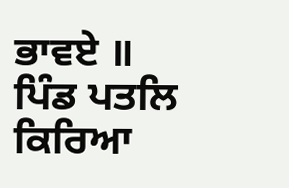ਭਾਵਏ ॥
ਪਿੰਡ ਪਤਲਿ ਕਿਰਿਆ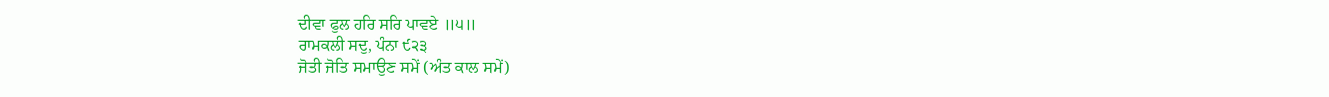ਦੀਵਾ ਫੁਲ ਹਰਿ ਸਰਿ ਪਾਵਏ ॥੫॥
ਰਾਮਕਲੀ ਸਦੁ, ਪੰਨਾ ੯੨੩
ਜੋਤੀ ਜੋਤਿ ਸਮਾਉਣ ਸਮੇਂ (ਅੰਤ ਕਾਲ ਸਮੇਂ)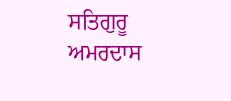ਸਤਿਗੁਰੂ ਅਮਰਦਾਸ